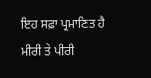ਇਹ ਸਫ਼ਾ ਪ੍ਰਮਾਣਿਤ ਹੈ
ਮੀਰੀ ਤੇ ਪੀਰੀ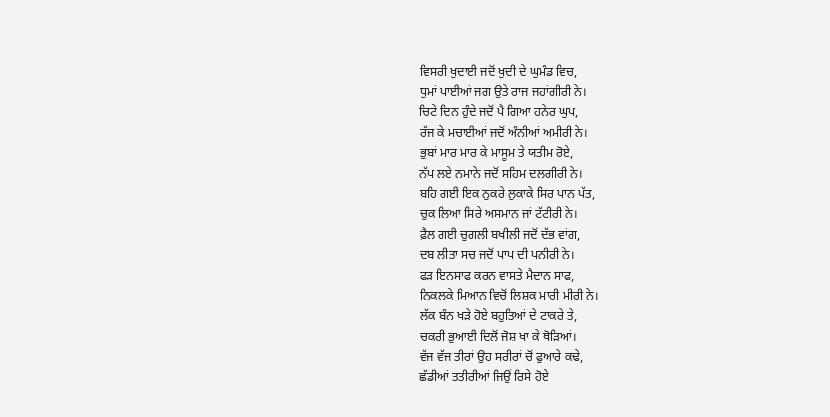ਵਿਸਰੀ ਖੁਦਾਈ ਜਦੋਂ ਖੁਦੀ ਦੇ ਘੁਮੰਡ ਵਿਚ,
ਧੁਮਾਂ ਪਾਈਆਂ ਜਗ ਉਤੇ ਰਾਜ ਜਹਾਂਗੀਰੀ ਨੇ।
ਚਿਟੇ ਦਿਨ ਹੁੰਦੇ ਜਦੋਂ ਪੈ ਗਿਆ ਹਨੇਰ ਘੁਪ,
ਰੱਜ ਕੇ ਮਚਾਈਆਂ ਜਦੋਂ ਅੰਨੀਆਂ ਅਮੀਰੀ ਨੇ।
ਭੁਬਾਂ ਮਾਰ ਮਾਰ ਕੇ ਮਾਸੂਮ ਤੇ ਯਤੀਮ ਰੋਏ,
ਨੱਪ ਲਏ ਨਮਾਨੇ ਜਦੋਂ ਸਹਿਮ ਦਲਗੀਰੀ ਨੇ।
ਬਹਿ ਗਈ ਇਕ ਨੁਕਰੇ ਲੁਕਾਕੇ ਸਿਰ ਪਾਨ ਪੱਤ,
ਚੁਕ ਲਿਆ ਸਿਰੇ ਅਸਮਾਨ ਜਾਂ ਟੱਟੀਰੀ ਨੇ।
ਫ਼ੈਲ ਗਈ ਚੁਗਲੀ ਬਖੀਲੀ ਜਦੋਂ ਦੱਭ ਵਾਂਗ,
ਦਬ ਲੀਤਾ ਸਚ ਜਦੋਂ ਪਾਪ ਦੀ ਪਨੀਰੀ ਨੇ।
ਫੜ ਇਨਸਾਫ ਕਰਨ ਵਾਸਤੇ ਮੈਦਾਨ ਸਾਫ,
ਨਿਕਲਕੇ ਮਿਆਨ ਵਿਚੋਂ ਲਿਸ਼ਕ ਮਾਰੀ ਮੀਰੀ ਨੇ।
ਲੱਕ ਬੰਨ ਖੜੇ ਹੋਏ ਬਹੁਤਿਆਂ ਦੇ ਟਾਕਰੇ ਤੇ,
ਚਕਰੀ ਭੁਆਈ ਦਿਲੋਂ ਜੋਸ਼ ਖਾ ਕੇ ਥੋੜਿਆਂ।
ਵੱਜ ਵੱਜ ਤੀਰਾਂ ਉਹ ਸਰੀਰਾਂ ਚੋਂ ਫੁਆਰੇ ਕਢੇ,
ਛੱਡੀਆਂ ਤਤੀਰੀਆਂ ਜਿਉਂ ਰਿਸੇ ਹੋਏ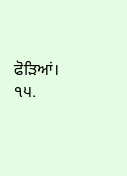ਫੋੜਿਆਂ।
੧੫.